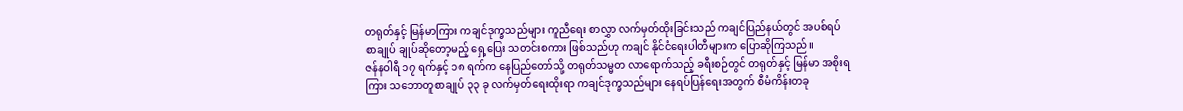တရုတ်နှင့် မြန်မာကြား ကချင်ဒုက္ခသည်များ ကူညီရေး စာလွှာ လက်မှတ်ထိုးခြင်းသည် ကချင်ပြည်နယ်တွင် အပစ်ရပ် စာချုပ် ချုပ်ဆိုတော့မည့် ရှေ့ပြေး သတင်းစကား ဖြစ်သည်ဟု ကချင် နိုင်ငံရေးပါတီများက ပြောဆိုကြသည်။
ဇန်နဝါရီ ၁၇ ရက်နှင့် ၁၈ ရက်က နေပြည်တော်သို့ တရုတ်သမ္မတ လာရောက်သည့် ခရီးစဉ်တွင် တရုတ်နှင့် မြန်မာ အစိုးရကြား သဘောတူစာချုပ် ၃၃ ခု လက်မှတ်ရေးထိုးရာ ကချင်ဒုက္ခသည်များ နေရပ်ပြန်ရေးအတွက် စီမံကိန်းတခု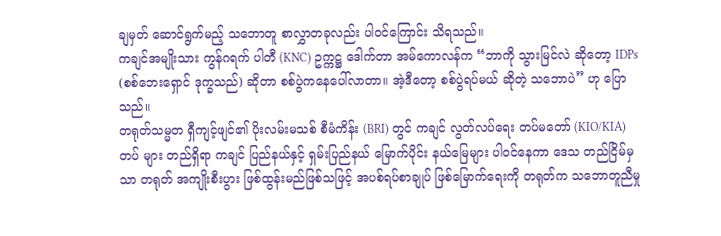ချမှတ် ဆောင်ရွက်မည့် သဘောတူ စာလွှာတခုလည်း ပါဝင်ကြောင်း သိရသည်။
ကချင်အမျိုးသား ကွန်ဂရက် ပါတီ (KNC) ဥက္ကဋ္ဌ ဒေါက်တာ အမ်ကောလန်က “ဘာကို သွားမြင်လဲ ဆိုတော့ IDPs (စစ်ဘေးရှောင် ဒုက္ခသည်) ဆိုတာ စစ်ပွဲကနေပေါ်လာတာ။ အဲ့ဒီတော့ စစ်ပွဲရပ်မယ် ဆိုတဲ့ သဘောပဲ” ဟု ပြောသည်။
တရုတ်သမ္မတ ရှီကျင့်ဖျင်၏ ပိုးလမ်းမသစ် စီမံကိန်း (BRI) တွင် ကချင် လွတ်လပ်ရေး တပ်မတော် (KIO/KIA) တပ် များ တည်ရှိရာ ကချင် ပြည်နယ်နှင့် ရှမ်းပြည်နယ် မြောက်ပိုင်း နယ်မြေများ ပါဝင်နေကာ ဒေသ တည်ငြိမ်မှသာ တရုတ် အကျိုးစီးပွား ဖြစ်ထွန်းမည်ဖြစ်သဖြင့် အပစ်ရပ်စာချုပ် ဖြစ်မြောက်ရေးကို တရုတ်က သဘောတူညီမှု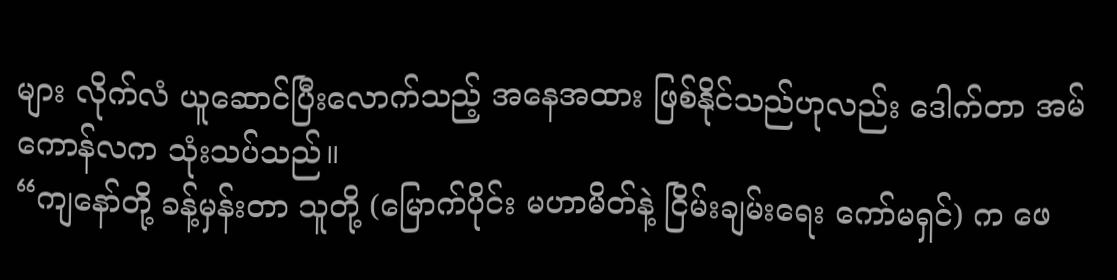များ လိုက်လံ ယူဆောင်ပြီးလောက်သည့် အနေအထား ဖြစ်နိုင်သည်ဟုလည်း ဒေါက်တာ အမ်ကောန်လက သုံးသပ်သည်။
“ကျနော်တို့ ခန့်မှန်းတာ သူတို့ (မြောက်ပိုင်း မဟာမိတ်နဲ့ ငြိမ်းချမ်းရေး ကော်မရှင်) က ဖေ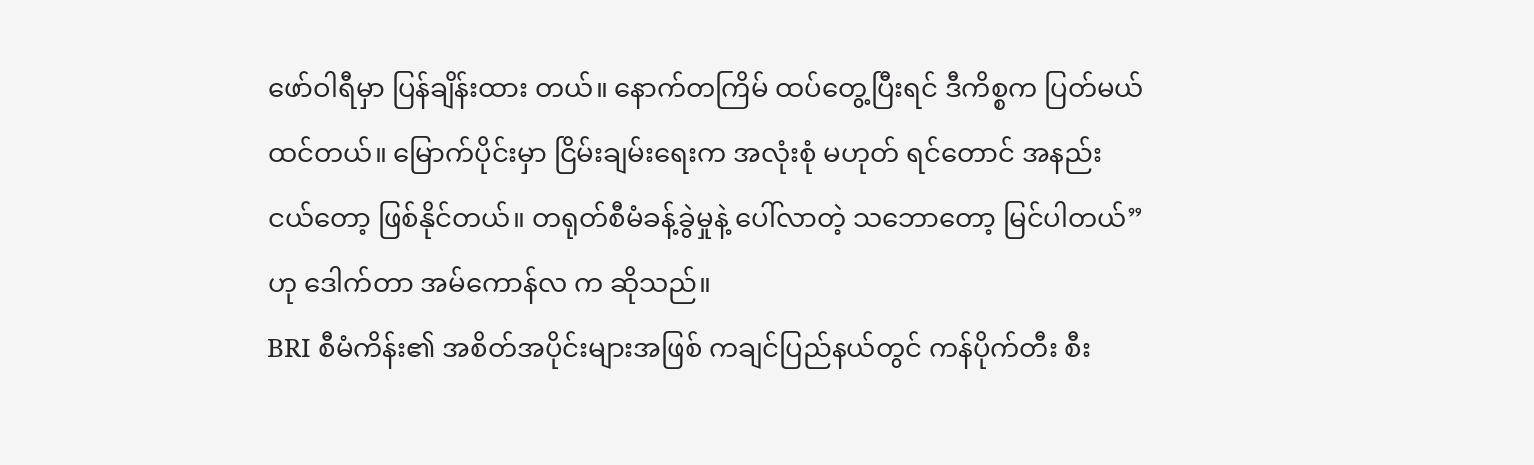ဖော်ဝါရီမှာ ပြန်ချိန်းထား တယ်။ နောက်တကြိမ် ထပ်တွေ့ပြီးရင် ဒီကိစ္စက ပြတ်မယ် ထင်တယ်။ မြောက်ပိုင်းမှာ ငြိမ်းချမ်းရေးက အလုံးစုံ မဟုတ် ရင်တောင် အနည်းငယ်တော့ ဖြစ်နိုင်တယ်။ တရုတ်စီမံခန့်ခွဲမှုနဲ့ ပေါ်လာတဲ့ သဘောတော့ မြင်ပါတယ်” ဟု ဒေါက်တာ အမ်ကောန်လ က ဆိုသည်။
BRI စီမံကိန်း၏ အစိတ်အပိုင်းများအဖြစ် ကချင်ပြည်နယ်တွင် ကန်ပိုက်တီး စီး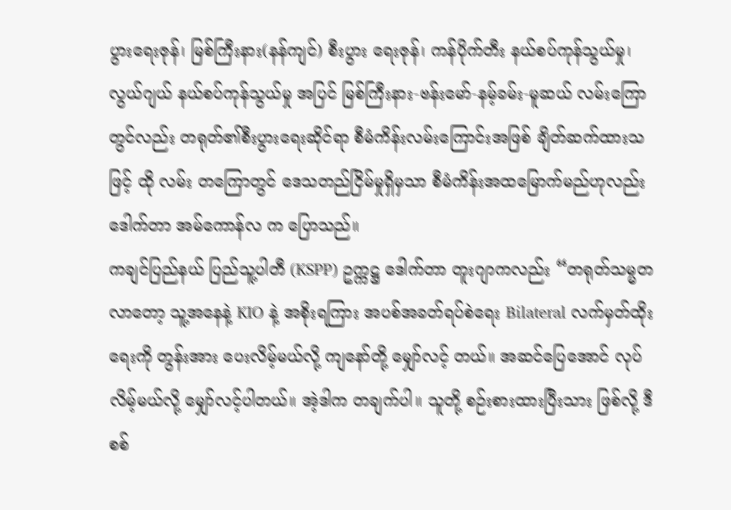ပွားရေးဇုန်၊ မြစ်ကြီးနား(နန်ကျင်) စီးပွား ရေးဇုန်၊ ကန်ပိုက်တီး နယ်စပ်ကုန်သွယ်မှု၊ လွယ်ဂျယ် နယ်စပ်ကုန်သွယ်မှု အပြင် မြစ်ကြီးနား-ဗန်းမော်-နမ့်ခမ်း-မူဆယ် လမ်းကြောတွင်လည်း တရုတ်၏စီးပွားရေးဆိုင်ရာ စီမံကိန်းလမ်းကြောင်းအဖြစ် ချိတ်ဆက်ထားသဖြင့် ထို လမ်း တကြောတွင် ဒေသတည်ငြိမ်မှုရှိမှသာ စီမံကိန်းအထမြောက်မည်ဟုလည်း ဒေါက်တာ အမ်ကောန်လ က ပြောသည်။
ကချင်ပြည်နယ် ပြည်သူ့ပါတီ (KSPP) ဥက္ကဋ္ဌ ဒေါက်တာ တူးဂျာကလည်း “တရုတ်သမ္မတလာတော့ သူ့အနေနဲ့ KIO နဲ့ အစိုးရကြား အပစ်အခတ်ရပ်စဲရေး Bilateral လက်မှတ်ထိုးရေးကို တွန်းအား ပေးလိမ့်မယ်လို့ ကျနော်တို့ မျှော်လင့် တယ်။ အဆင်ပြေအောင် လုပ်လိမ့်မယ်လို့ မျှော်လင့်ပါတယ်။ အဲ့ဒါက တချက်ပါ။ သူတို့ စဉ်းစားထားပြီးသား ဖြစ်လို့ ဒီစစ်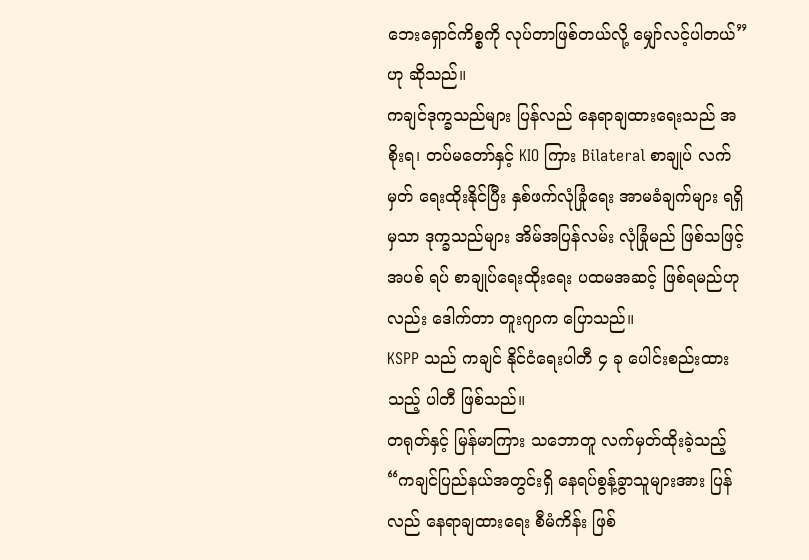ဘေးရှောင်ကိစ္စကို လုပ်တာဖြစ်တယ်လို့ မျှော်လင့်ပါတယ်” ဟု ဆိုသည်။
ကချင်ဒုက္ခသည်များ ပြန်လည် နေရာချထားရေးသည် အစိုးရ၊ တပ်မတော်နှင့် KIO ကြား Bilateral စာချုပ် လက်မှတ် ရေးထိုးနိုင်ပြီး နှစ်ဖက်လုံခြုံရေး အာမခံချက်များ ရရှိမှသာ ဒုက္ခသည်များ အိမ်အပြန်လမ်း လုံခြုံမည် ဖြစ်သဖြင့် အပစ် ရပ် စာချုပ်ရေးထိုးရေး ပထမအဆင့် ဖြစ်ရမည်ဟုလည်း ဒေါက်တာ တူးဂျာက ပြောသည်။
KSPP သည် ကချင် နိုင်ငံရေးပါတီ ၄ ခု ပေါင်းစည်းထားသည့် ပါတီ ဖြစ်သည်။
တရုတ်နှင့် မြန်မာကြား သဘောတူ လက်မှတ်ထိုးခဲ့သည့် “ကချင်ပြည်နယ်အတွင်းရှိ နေရပ်စွန့်ခွာသူများအား ပြန်လည် နေရာချထားရေး စီမံကိန်း ဖြစ်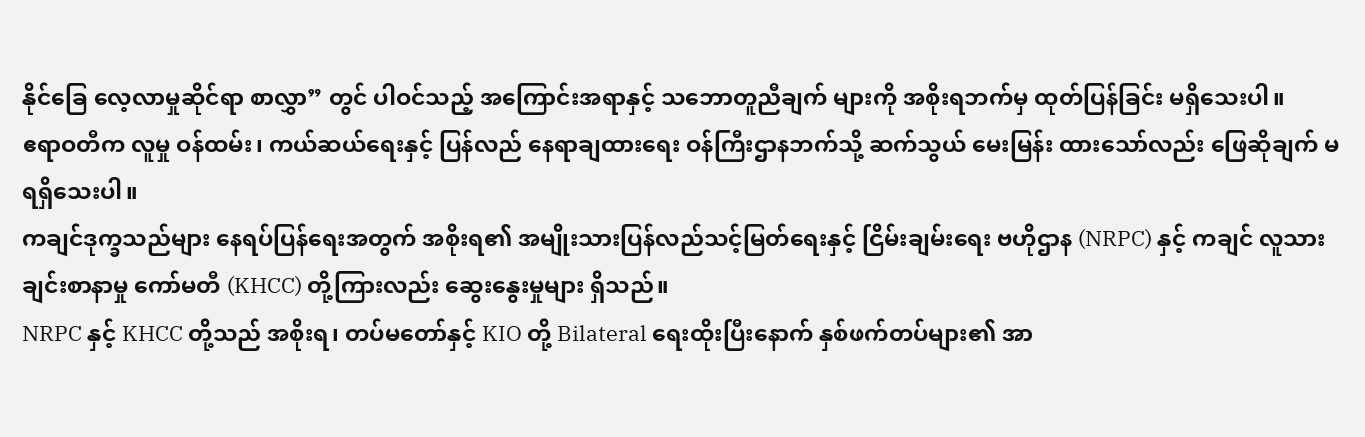နိုင်ခြေ လေ့လာမှုဆိုင်ရာ စာလွှာ” တွင် ပါဝင်သည့် အကြောင်းအရာနှင့် သဘောတူညီချက် များကို အစိုးရဘက်မှ ထုတ်ပြန်ခြင်း မရှိသေးပါ။
ဧရာဝတီက လူမှု ဝန်ထမ်း၊ ကယ်ဆယ်ရေးနှင့် ပြန်လည် နေရာချထားရေး ဝန်ကြီးဌာနဘက်သို့ ဆက်သွယ် မေးမြန်း ထားသော်လည်း ဖြေဆိုချက် မရရှိသေးပါ။
ကချင်ဒုက္ခသည်များ နေရပ်ပြန်ရေးအတွက် အစိုးရ၏ အမျိုးသားပြန်လည်သင့်မြတ်ရေးနှင့် ငြိမ်းချမ်းရေး ဗဟိုဌာန (NRPC) နှင့် ကချင် လူသားချင်းစာနာမှု ကော်မတီ (KHCC) တို့ကြားလည်း ဆွေးနွေးမှုများ ရှိသည်။
NRPC နှင့် KHCC တို့သည် အစိုးရ၊ တပ်မတော်နှင့် KIO တို့ Bilateral ရေးထိုးပြီးနောက် နှစ်ဖက်တပ်များ၏ အာ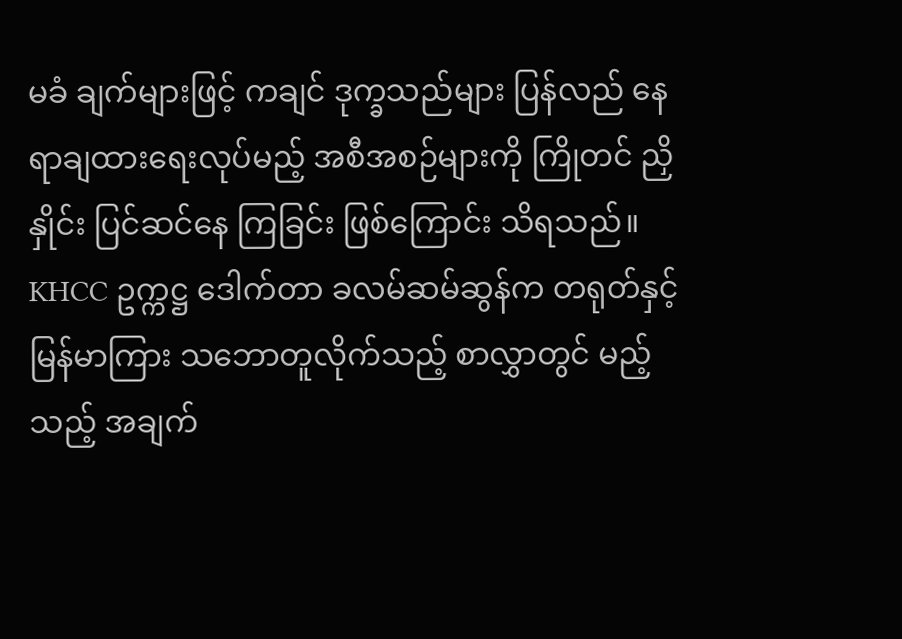မခံ ချက်များဖြင့် ကချင် ဒုက္ခသည်များ ပြန်လည် နေရာချထားရေးလုပ်မည့် အစီအစဉ်များကို ကြိုတင် ညှိနှိုင်း ပြင်ဆင်နေ ကြခြင်း ဖြစ်ကြောင်း သိရသည်။
KHCC ဥက္ကဋ္ဌ ဒေါက်တာ ခလမ်ဆမ်ဆွန်က တရုတ်နှင့် မြန်မာကြား သဘောတူလိုက်သည့် စာလွှာတွင် မည့်သည့် အချက်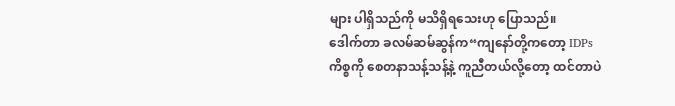များ ပါရှိသည်ကို မသိရှိရသေးဟု ပြောသည်။
ဒေါက်တာ ခလမ်ဆမ်ဆွန်က“ကျနော်တို့ကတော့ IDPs ကိစ္စကို စေတနာသန့်သန့်နဲ့ ကူညီတယ်လို့တော့ ထင်တာပဲ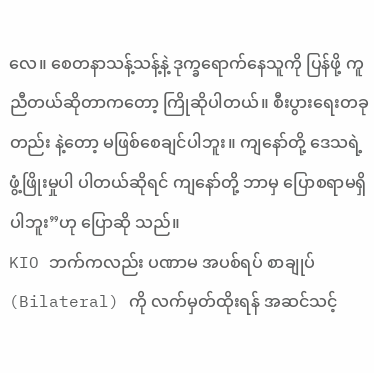လေ။ စေတနာသန့်သန့်နဲ့ ဒုက္ခရောက်နေသူကို ပြန်ဖို့ ကူညီတယ်ဆိုတာကတော့ ကြိုဆိုပါတယ်။ စီးပွားရေးတခုတည်း နဲ့တော့ မဖြစ်စေချင်ပါဘူး။ ကျနော်တို့ ဒေသရဲ့ ဖွံ့ဖြိုးမှုပါ ပါတယ်ဆိုရင် ကျနော်တို့ ဘာမှ ပြောစရာမရှိပါဘူး”ဟု ပြောဆို သည်။
KIO ဘက်ကလည်း ပဏာမ အပစ်ရပ် စာချုပ် (Bilateral) ကို လက်မှတ်ထိုးရန် အဆင်သင့်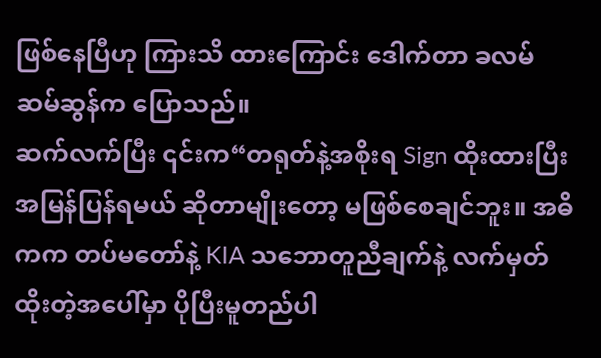ဖြစ်နေပြီဟု ကြားသိ ထားကြောင်း ဒေါက်တာ ခလမ်ဆမ်ဆွန်က ပြောသည်။
ဆက်လက်ပြီး ၎င်းက“တရုတ်နဲ့အစိုးရ Sign ထိုးထားပြီး အမြန်ပြန်ရမယ် ဆိုတာမျိုးတော့ မဖြစ်စေချင်ဘူး။ အဓိကက တပ်မတော်နဲ့ KIA သဘောတူညီချက်နဲ့ လက်မှတ်ထိုးတဲ့အပေါ်မှာ ပိုပြီးမူတည်ပါ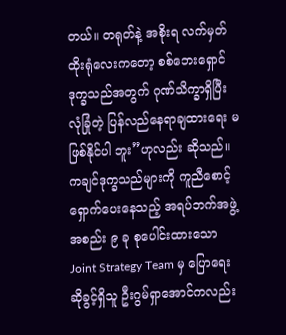တယ်။ တရုတ်နဲ့ အစိုးရ လက်မှတ် ထိုးရုံလေးကတော့ စစ်ဘေးရှောင်ဒုက္ခသည်အတွက် ဂုဏ်သိက္ခာရှိပြီး လုံခြုံတဲ့ ပြန်လည်နေရာချထားရေး မဖြစ်နိုင်ပါ ဘူး”ဟုလည်း ဆိုသည်။
ကချင်ဒုက္ခသည်များကို ကူညီစောင့်ရှောက်ပေးနေသည့် အရပ်ဘက်အဖွဲ့အစည်း ၉ ခု စုပေါင်းထားသော Joint Strategy Team မှ ပြောရေးဆိုခွင့်ရှိသူ ဦးဂွမ်ရှာအောင်ကလည်း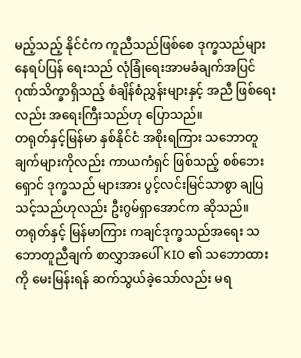မည့်သည့် နိုင်ငံက ကူညီသည်ဖြစ်စေ ဒုက္ခသည်များ နေရပ်ပြန် ရေးသည် လုံခြုံရေးအာမခံချက်အပြင် ဂုဏ်သိက္ခာရှိသည့် စံချိန်စံညွှန်းများနှင့် အညီ ဖြစ်ရေးလည်း အရေးကြီးသည်ဟု ပြောသည်။
တရုတ်နှင့်မြန်မာ နှစ်နိုင်ငံ အစိုးရကြား သဘောတူချက်များကိုလည်း ကာယကံရှင် ဖြစ်သည့် စစ်ဘေးရှောင် ဒုက္ခသည် များအား ပွင့်လင်းမြင်သာစွာ ချပြသင့်သည်ဟုလည်း ဦးဂွမ်ရှာအောင်က ဆိုသည်။
တရုတ်နှင့် မြန်မာကြား ကချင်ဒုက္ခသည်အရေး သဘောတူညီချက် စာလွှာအပေါ် KIO ၏ သဘောထားကို မေးမြန်းရန် ဆက်သွယ်ခဲ့သော်လည်း မရ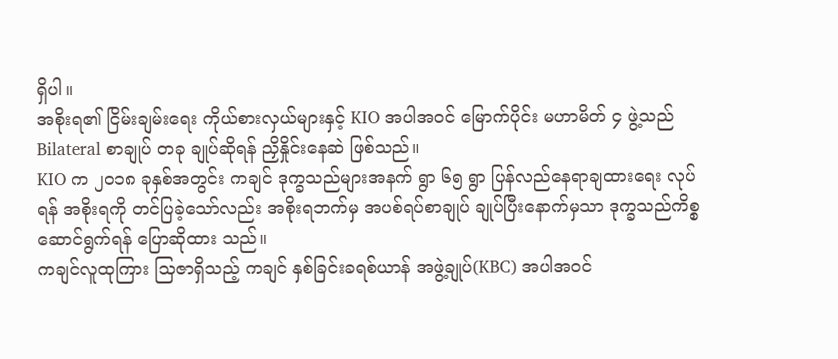ရှိပါ။
အစိုးရ၏ ငြိမ်းချမ်းရေး ကိုယ်စားလှယ်များနှင့် KIO အပါအဝင် မြောက်ပိုင်း မဟာမိတ် ၄ ဖွဲ့သည် Bilateral စာချုပ် တခု ချုပ်ဆိုရန် ညှိနှိုင်းနေဆဲ ဖြစ်သည်။
KIO က ၂၀၁၈ ခုနှစ်အတွင်း ကချင် ဒုက္ခသည်များအနက် ရွာ ၆၅ ရွာ ပြန်လည်နေရာချထားရေး လုပ်ရန် အစိုးရကို တင်ပြခဲ့သော်လည်း အစိုးရဘက်မှ အပစ်ရပ်စာချုပ် ချုပ်ပြီးနောက်မှသာ ဒုက္ခသည်ကိစ္စ ဆောင်ရွက်ရန် ပြောဆိုထား သည်။
ကချင်လူထုကြား သြဇာရှိသည့် ကချင် နှစ်ခြင်းခရစ်ယာန် အဖွဲ့ချုပ်(KBC) အပါအဝင်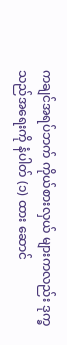ကချင်အရပ်ဘက် ကိုယ်စားလှယ် များကလည်း ဒုက္ခသည်အရေးကို နံပါတ် (၁) ထား ဆောင်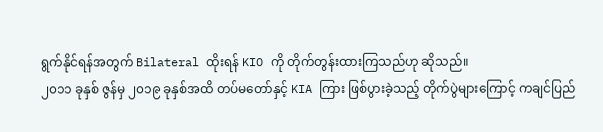ရွက်နိုင်ရန်အတွက် Bilateral ထိုးရန် KIO ကို တိုက်တွန်းထားကြသည်ဟု ဆိုသည်။
၂၀၁၁ ခုနှစ် ဇွန်မှ ၂၀၁၉ ခုနှစ်အထိ တပ်မတော်နှင့် KIA ကြား ဖြစ်ပွားခဲ့သည့် တိုက်ပွဲများကြောင့် ကချင်ပြည်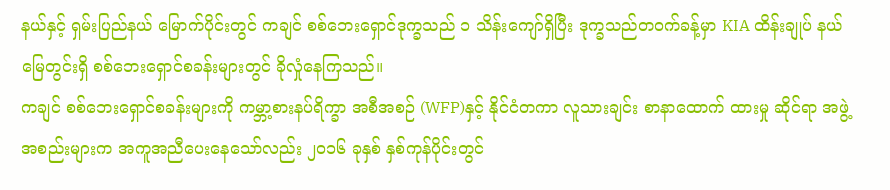နယ်နှင့် ရှမ်းပြည်နယ် မြောက်ပိုင်းတွင် ကချင် စစ်ဘေးရှောင်ဒုက္ခသည် ၁ သိန်းကျော်ရှိပြီး ဒုက္ခသည်တဝက်ခန့်မှာ KIA ထိန်းချုပ် နယ်မြေတွင်းရှိ စစ်ဘေးရှောင်စခန်းများတွင် ခိုလှုံနေကြသည်။
ကချင် စစ်ဘေးရှောင်စခန်းများကို ကမ္ဘာ့စားနပ်ရိက္ခာ အစီအစဉ် (WFP)နှင့် နိုင်ငံတကာ လူသားချင်း စာနာထောက် ထားမှု ဆိုင်ရာ အဖွဲ့အစည်းများက အကူအညီပေးနေသော်လည်း ၂၀၁၆ ခုနှစ် နှစ်ကုန်ပိုင်းတွင်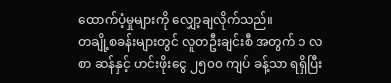ထောက်ပံ့မှုများကို လျှော့ချလိုက်သည်။
တချို့စခန်းများတွင် လူတဦးချင်းစီ အတွက် ၁ လစာ ဆန်နှင့် ဟင်းဖိုးငွေ ၂၅၀၀ ကျပ် ခန့်သာ ရရှိပြီး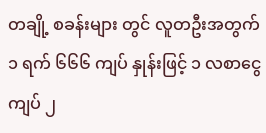တချို့ စခန်းများ တွင် လူတဦးအတွက် ၁ ရက် ၆၆၆ ကျပ် နှုန်းဖြင့် ၁ လစာငွေ ကျပ် ၂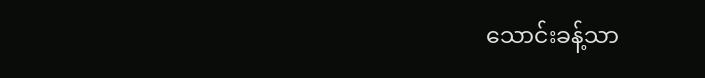သောင်းခန့်သာ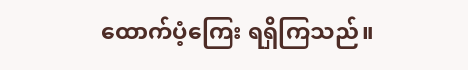ထောက်ပံ့ကြေး ရရှိကြသည်။